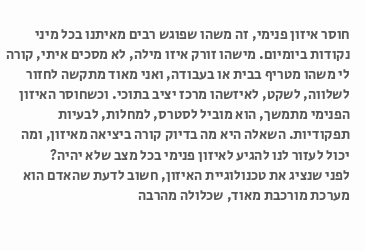חוסר איזון פנימי, זה משהו שפוגש רבים מאיתנו בכל מיני נקודות ביומיום. מישהו זורק איזו מילה, לא מסכים איתי, קורה לי משהו מטריף בבית או בעבודה, ואני מאוד מתקשה לחזור לשלווה, לשקט, לאיזשהו מרכז יציב בתוכי. וכשחוסר האיזון הפנימי מתמשך, הוא מוביל לסטרס, למחלות, לבעיות תפקודיות. השאלה היא מה בדיוק קורה ביציאה מאיזון, ומה יכול לעזור לנו להגיע לאיזון פנימי בכל מצב שלא יהיה?
לפני שנציג את טכנולוגיית האיזון, חשוב לדעת שהאדם הוא מערכת מורכבת מאוד, שכלולה מהרבה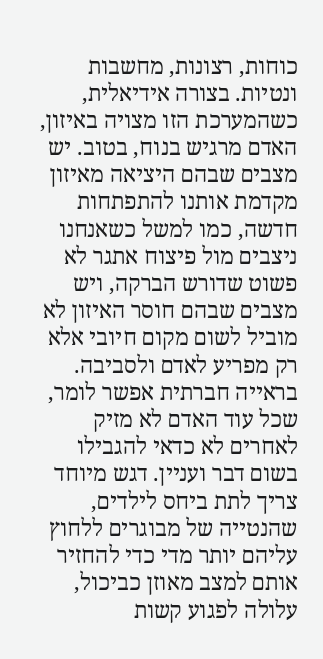כוחות, רצונות, מחשבות ונטיות. בצורה אידיאלית, כשהמערכת הזו מצויה באיזון, האדם מרגיש בנוח, בטוב. יש מצבים שבהם היציאה מאיזון מקדמת אותנו להתפתחות חדשה, כמו למשל כשאנחנו ניצבים מול פיצוח אתגר לא פשוט שדורש הברקה, ויש מצבים שבהם חוסר האיזון לא מוביל לשום מקום חיובי אלא רק מפריע לאדם ולסביבה. בראייה חברתית אפשר לומר, שכל עוד האדם לא מזיק לאחרים לא כדאי להגבילו בשום דבר ועניין. דגש מיוחד צריך לתת ביחס לילדים, שהנטייה של מבוגרים ללחוץ עליהם יותר מדי כדי להחזיר אותם למצב מאוזן כביכול, עלולה לפגוע קשות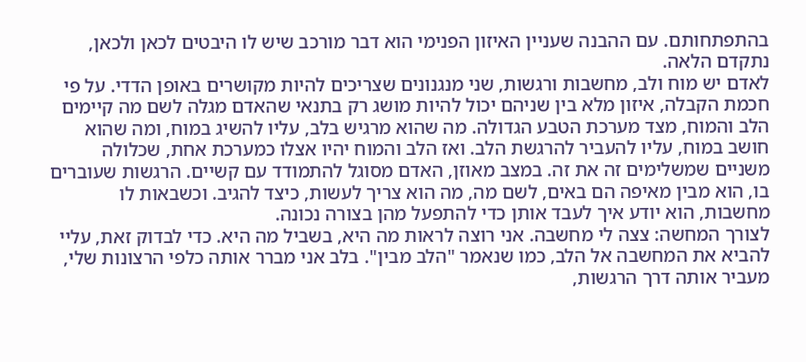בהתפתחותם. עם ההבנה שעניין האיזון הפנימי הוא דבר מורכב שיש לו היבטים לכאן ולכאן, נתקדם הלאה.
לאדם יש מוח ולב, מחשבות ורגשות, שני מנגנונים שצריכים להיות מקושרים באופן הדדי. על פי חכמת הקבלה, איזון מלא בין שניהם יכול להיות מושג רק בתנאי שהאדם מגלה לשם מה קיימים הלב והמוח, מצד מערכת הטבע הגדולה. מה שהוא מרגיש בלב, עליו להשיג במוח, ומה שהוא חושב במוח, עליו להעביר להרגשת הלב. ואז הלב והמוח יהיו אצלו כמערכת אחת, שכלולה משניים שמשלימים זה את זה. במצב מאוזן, האדם מסוגל להתמודד עם קשיים. הרגשות שעוברים בו, הוא מבין מאיפה הם באים, לשם מה, מה הוא צריך לעשות, כיצד להגיב. וכשבאות לו מחשבות, הוא יודע איך לעבד אותן כדי להתפעל מהן בצורה נכונה.
לצורך המחשה: צצה לי מחשבה. אני רוצה לראות מה היא, בשביל מה היא. כדי לבדוק זאת, עליי להביא את המחשבה אל הלב, כמו שנאמר "הלב מבין". בלב אני מברר אותה כלפי הרצונות שלי, מעביר אותה דרך הרגשות,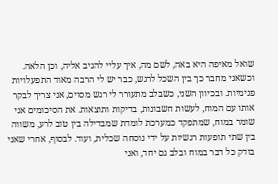שואל מאיפה היא באה, לשם מה, איך עליי להגיב אליה, וכן הלאה. וכשאני מחבר כך בין השכל לרגש, כבר יש לי הרבה מאוד התפעלויות פנימיות. ובכיוון השני, כשבלב מתעורר לי רגש מסוים, אני צריך לבקר אותו עם המוח, לעשות חשבונות, בדיקות ותוצאות. את הסיכומים אני שומר במוח, שמתפקד כמערכת לומדת שמבדילה בין טוב לרע, משווה בין שתי תופעות רגשיות על ידי נוסחה שכלית, ועוד. לבסוף, אחרי שאני בודק כל דבר במוח ובלב גם יחד, ואני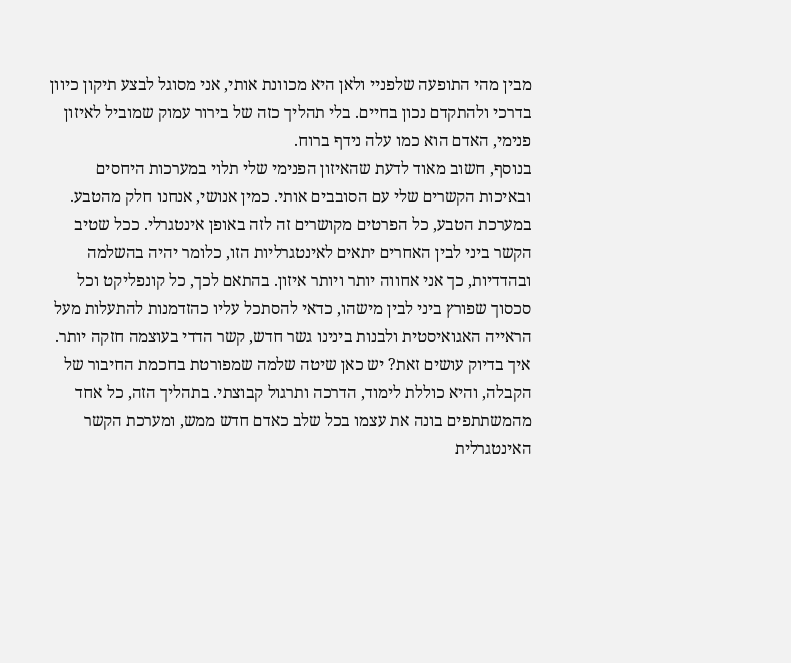מבין מהי התופעה שלפניי ולאן היא מכוונת אותי, אני מסוגל לבצע תיקון כיוון בדרכי ולהתקדם נכון בחיים. בלי תהליך כזה של בירור עמוק שמוביל לאיזון פנימי, האדם הוא כמו עלה נידף ברוח.
בנוסף, חשוב מאוד לדעת שהאיזון הפנימי שלי תלוי במערכות היחסים ובאיכות הקשרים שלי עם הסובבים אותי. כמין אנושי, אנחנו חלק מהטבע. במערכת הטבע, כל הפרטים מקושרים זה לזה באופן אינטגרלי. ככל שטיב הקשר ביני לבין האחרים יתאים לאינטגרליות הזו, כלומר יהיה בהשלמה ובהדדיות, כך אני אחווה יותר ויותר איזון. בהתאם לכך, כל קונפליקט וכל סכסוך שפורץ ביני לבין מישהו, כדאי להסתכל עליו כהזדמנות להתעלות מעל הראייה האגואיסטית ולבנות בינינו גשר חדש, קשר הדדי בעוצמה חזקה יותר. איך בדיוק עושים זאת? יש כאן שיטה שלמה שמפורטת בחכמת החיבור של הקבלה, והיא כוללת לימוד, הדרכה ותרגול קבוצתי. בתהליך הזה, כל אחד מהמשתתפים בונה את עצמו בכל שלב כאדם חדש ממש, ומערכת הקשר האינטגרלית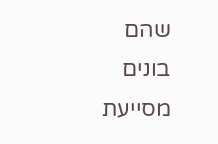שהם בונים מסייעת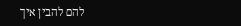להם להבין איך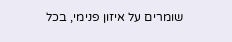שומרים על איזון פנימי, בכל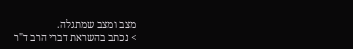מצב ומצב שמתגלה.
> נכתב בהשראת דברי הרב ד"ר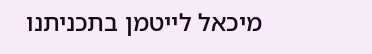מיכאל לייטמן בתכניתנו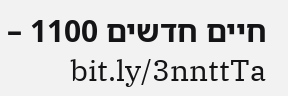חיים חדשים 1100 – bit.ly/3nnttTa